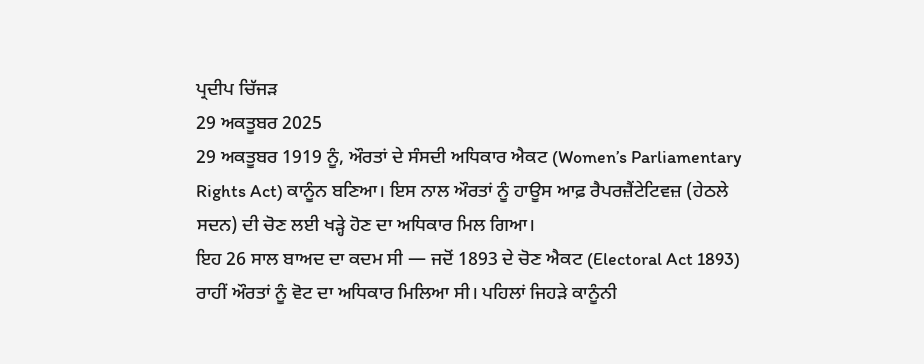ਪ੍ਰਦੀਪ ਚਿੱਜੜ
29 ਅਕਤੂਬਰ 2025
29 ਅਕਤੂਬਰ 1919 ਨੂੰ, ਔਰਤਾਂ ਦੇ ਸੰਸਦੀ ਅਧਿਕਾਰ ਐਕਟ (Women’s Parliamentary Rights Act) ਕਾਨੂੰਨ ਬਣਿਆ। ਇਸ ਨਾਲ ਔਰਤਾਂ ਨੂੰ ਹਾਊਸ ਆਫ਼ ਰੈਪਰਜ਼ੈਂਟੇਟਿਵਜ਼ (ਹੇਠਲੇ ਸਦਨ) ਦੀ ਚੋਣ ਲਈ ਖੜ੍ਹੇ ਹੋਣ ਦਾ ਅਧਿਕਾਰ ਮਿਲ ਗਿਆ।
ਇਹ 26 ਸਾਲ ਬਾਅਦ ਦਾ ਕਦਮ ਸੀ — ਜਦੋਂ 1893 ਦੇ ਚੋਣ ਐਕਟ (Electoral Act 1893) ਰਾਹੀਂ ਔਰਤਾਂ ਨੂੰ ਵੋਟ ਦਾ ਅਧਿਕਾਰ ਮਿਲਿਆ ਸੀ। ਪਹਿਲਾਂ ਜਿਹੜੇ ਕਾਨੂੰਨੀ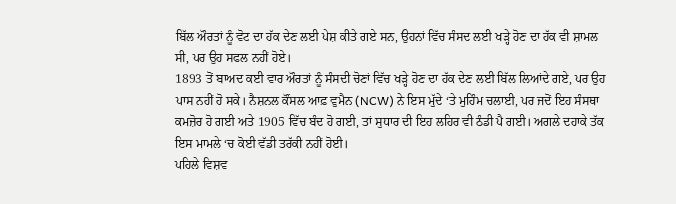ਬਿੱਲ ਔਰਤਾਂ ਨੂੰ ਵੋਟ ਦਾ ਹੱਕ ਦੇਣ ਲਈ ਪੇਸ਼ ਕੀਤੇ ਗਏ ਸਨ, ਉਹਨਾਂ ਵਿੱਚ ਸੰਸਦ ਲਈ ਖੜ੍ਹੇ ਹੋਣ ਦਾ ਹੱਕ ਵੀ ਸ਼ਾਮਲ ਸੀ, ਪਰ ਉਹ ਸਫਲ ਨਹੀਂ ਹੋਏ।
1893 ਤੋਂ ਬਾਅਦ ਕਈ ਵਾਰ ਔਰਤਾਂ ਨੂੰ ਸੰਸਦੀ ਚੋਣਾਂ ਵਿੱਚ ਖੜ੍ਹੇ ਹੋਣ ਦਾ ਹੱਕ ਦੇਣ ਲਈ ਬਿੱਲ ਲਿਆਂਦੇ ਗਏ, ਪਰ ਉਹ ਪਾਸ ਨਹੀਂ ਹੋ ਸਕੇ। ਨੈਸ਼ਨਲ ਕੌਂਸਲ ਆਫ਼ ਵੁਮੈਨ (NCW) ਨੇ ਇਸ ਮੁੱਦੇ ‘ਤੇ ਮੁਹਿੰਮ ਚਲਾਈ, ਪਰ ਜਦੋਂ ਇਹ ਸੰਸਥਾ ਕਮਜ਼ੋਰ ਹੋ ਗਈ ਅਤੇ 1905 ਵਿੱਚ ਬੰਦ ਹੋ ਗਈ, ਤਾਂ ਸੁਧਾਰ ਦੀ ਇਹ ਲਹਿਰ ਵੀ ਠੰਡੀ ਪੈ ਗਈ। ਅਗਲੇ ਦਹਾਕੇ ਤੱਕ ਇਸ ਮਾਮਲੇ ‘ਚ ਕੋਈ ਵੱਡੀ ਤਰੱਕੀ ਨਹੀਂ ਹੋਈ।
ਪਹਿਲੇ ਵਿਸ਼ਵ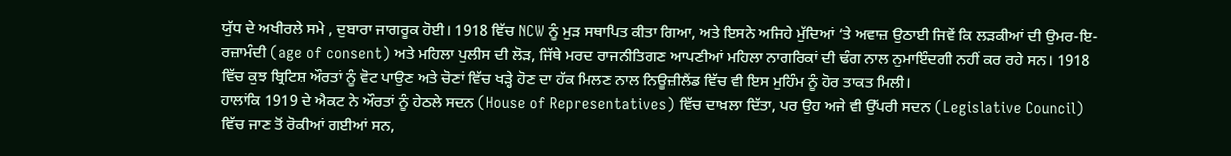ਯੁੱਧ ਦੇ ਅਖੀਰਲੇ ਸਮੇ , ਦੁਬਾਰਾ ਜਾਗਰੂਕ ਹੋਈ। 1918 ਵਿੱਚ NCW ਨੂੰ ਮੁੜ ਸਥਾਪਿਤ ਕੀਤਾ ਗਿਆ, ਅਤੇ ਇਸਨੇ ਅਜਿਹੇ ਮੁੱਦਿਆਂ ‘ਤੇ ਅਵਾਜ਼ ਉਠਾਈ ਜਿਵੇਂ ਕਿ ਲੜਕੀਆਂ ਦੀ ਉਮਰ-ਇ-ਰਜ਼ਾਮੰਦੀ (age of consent) ਅਤੇ ਮਹਿਲਾ ਪੁਲੀਸ ਦੀ ਲੋੜ, ਜਿੱਥੇ ਮਰਦ ਰਾਜਨੀਤਿਗਣ ਆਪਣੀਆਂ ਮਹਿਲਾ ਨਾਗਰਿਕਾਂ ਦੀ ਢੰਗ ਨਾਲ ਨੁਮਾਇੰਦਗੀ ਨਹੀਂ ਕਰ ਰਹੇ ਸਨ। 1918 ਵਿੱਚ ਕੁਝ ਬ੍ਰਿਟਿਸ਼ ਔਰਤਾਂ ਨੂੰ ਵੋਟ ਪਾਉਣ ਅਤੇ ਚੋਣਾਂ ਵਿੱਚ ਖੜ੍ਹੇ ਹੋਣ ਦਾ ਹੱਕ ਮਿਲਣ ਨਾਲ ਨਿਊਜ਼ੀਲੈਂਡ ਵਿੱਚ ਵੀ ਇਸ ਮੁਹਿੰਮ ਨੂੰ ਹੋਰ ਤਾਕਤ ਮਿਲੀ।
ਹਾਲਾਂਕਿ 1919 ਦੇ ਐਕਟ ਨੇ ਔਰਤਾਂ ਨੂੰ ਹੇਠਲੇ ਸਦਨ (House of Representatives) ਵਿੱਚ ਦਾਖ਼ਲਾ ਦਿੱਤਾ, ਪਰ ਉਹ ਅਜੇ ਵੀ ਉੱਪਰੀ ਸਦਨ (Legislative Council) ਵਿੱਚ ਜਾਣ ਤੋਂ ਰੋਕੀਆਂ ਗਈਆਂ ਸਨ,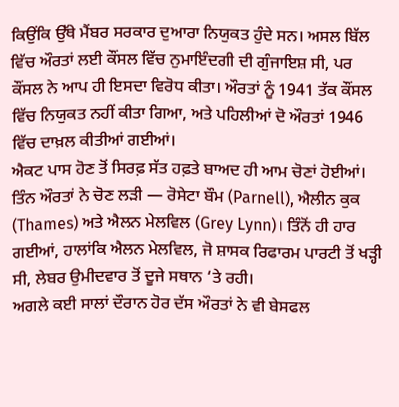ਕਿਉਂਕਿ ਉੱਥੇ ਮੈਂਬਰ ਸਰਕਾਰ ਦੁਆਰਾ ਨਿਯੁਕਤ ਹੁੰਦੇ ਸਨ। ਅਸਲ ਬਿੱਲ ਵਿੱਚ ਔਰਤਾਂ ਲਈ ਕੌਂਸਲ ਵਿੱਚ ਨੁਮਾਇੰਦਗੀ ਦੀ ਗੁੰਜਾਇਸ਼ ਸੀ, ਪਰ ਕੌਂਸਲ ਨੇ ਆਪ ਹੀ ਇਸਦਾ ਵਿਰੋਧ ਕੀਤਾ। ਔਰਤਾਂ ਨੂੰ 1941 ਤੱਕ ਕੌਂਸਲ ਵਿੱਚ ਨਿਯੁਕਤ ਨਹੀਂ ਕੀਤਾ ਗਿਆ, ਅਤੇ ਪਹਿਲੀਆਂ ਦੋ ਔਰਤਾਂ 1946 ਵਿੱਚ ਦਾਖ਼ਲ ਕੀਤੀਆਂ ਗਈਆਂ।
ਐਕਟ ਪਾਸ ਹੋਣ ਤੋਂ ਸਿਰਫ਼ ਸੱਤ ਹਫ਼ਤੇ ਬਾਅਦ ਹੀ ਆਮ ਚੋਣਾਂ ਹੋਈਆਂ। ਤਿੰਨ ਔਰਤਾਂ ਨੇ ਚੋਣ ਲੜੀ — ਰੋਸੇਟਾ ਬੌਮ (Parnell), ਐਲੀਨ ਕੁਕ (Thames) ਅਤੇ ਐਲਨ ਮੇਲਵਿਲ (Grey Lynn)। ਤਿੰਨੋਂ ਹੀ ਹਾਰ ਗਈਆਂ, ਹਾਲਾਂਕਿ ਐਲਨ ਮੇਲਵਿਲ, ਜੋ ਸ਼ਾਸਕ ਰਿਫਾਰਮ ਪਾਰਟੀ ਤੋਂ ਖੜ੍ਹੀ ਸੀ, ਲੇਬਰ ਉਮੀਦਵਾਰ ਤੋਂ ਦੂਜੇ ਸਥਾਨ ‘ਤੇ ਰਹੀ।
ਅਗਲੇ ਕਈ ਸਾਲਾਂ ਦੌਰਾਨ ਹੋਰ ਦੱਸ ਔਰਤਾਂ ਨੇ ਵੀ ਬੇਸਫਲ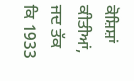ਕੋਸ਼ਿਸ਼ਾਂ ਕੀਤੀਆਂ, ਜਦ ਤੱਕ ਕਿ 1933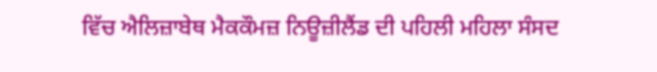ਵਿੱਚ ਐਲਿਜ਼ਾਬੇਥ ਮੈਕਕੌਮਜ਼ ਨਿਊਜ਼ੀਲੈਂਡ ਦੀ ਪਹਿਲੀ ਮਹਿਲਾ ਸੰਸਦ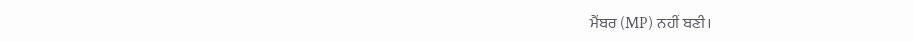ਮੈਂਬਰ (MP) ਨਹੀਂ ਬਣੀ।